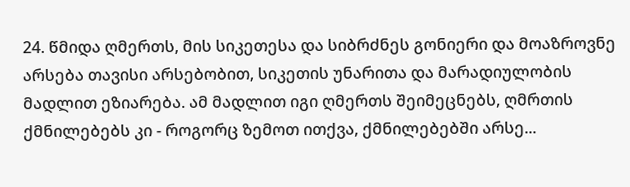24. წმიდა ღმერთს, მის სიკეთესა და სიბრძნეს გონიერი და მოაზროვნე არსება თავისი არსებობით, სიკეთის უნარითა და მარადიულობის მადლით ეზიარება. ამ მადლით იგი ღმერთს შეიმეცნებს, ღმრთის ქმნილებებს კი - როგორც ზემოთ ითქვა, ქმნილებებში არსე...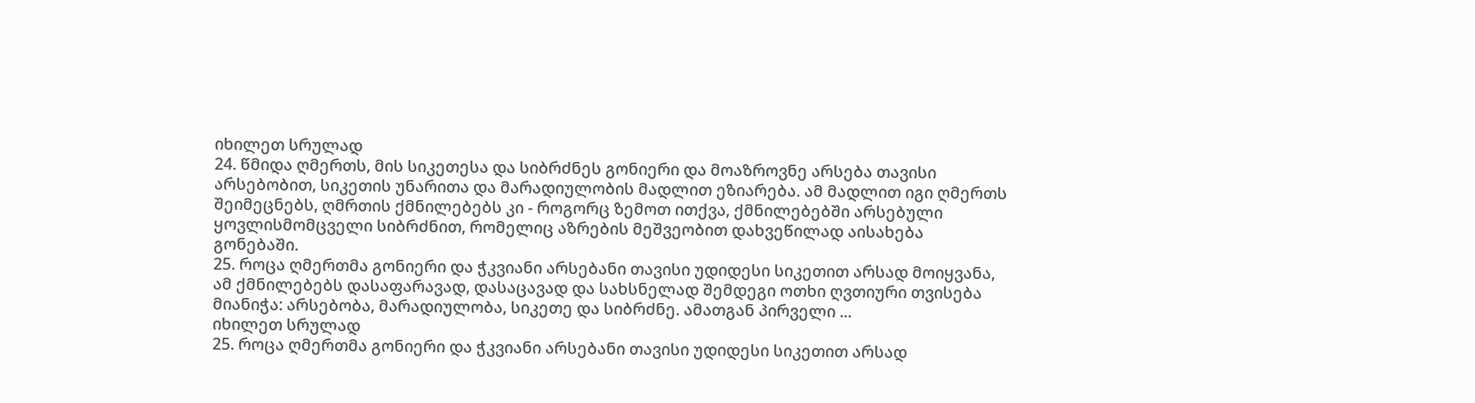იხილეთ სრულად
24. წმიდა ღმერთს, მის სიკეთესა და სიბრძნეს გონიერი და მოაზროვნე არსება თავისი არსებობით, სიკეთის უნარითა და მარადიულობის მადლით ეზიარება. ამ მადლით იგი ღმერთს შეიმეცნებს, ღმრთის ქმნილებებს კი - როგორც ზემოთ ითქვა, ქმნილებებში არსებული ყოვლისმომცველი სიბრძნით, რომელიც აზრების მეშვეობით დახვეწილად აისახება გონებაში.
25. როცა ღმერთმა გონიერი და ჭკვიანი არსებანი თავისი უდიდესი სიკეთით არსად მოიყვანა, ამ ქმნილებებს დასაფარავად, დასაცავად და სახსნელად შემდეგი ოთხი ღვთიური თვისება მიანიჭა: არსებობა, მარადიულობა, სიკეთე და სიბრძნე. ამათგან პირველი ...
იხილეთ სრულად
25. როცა ღმერთმა გონიერი და ჭკვიანი არსებანი თავისი უდიდესი სიკეთით არსად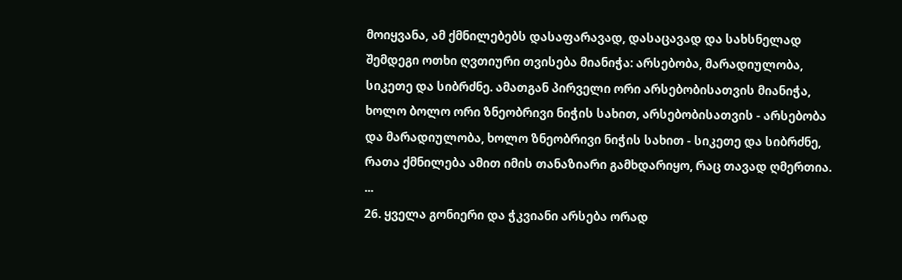მოიყვანა, ამ ქმნილებებს დასაფარავად, დასაცავად და სახსნელად შემდეგი ოთხი ღვთიური თვისება მიანიჭა: არსებობა, მარადიულობა, სიკეთე და სიბრძნე. ამათგან პირველი ორი არსებობისათვის მიანიჭა, ხოლო ბოლო ორი ზნეობრივი ნიჭის სახით, არსებობისათვის - არსებობა და მარადიულობა, ხოლო ზნეობრივი ნიჭის სახით - სიკეთე და სიბრძნე, რათა ქმნილება ამით იმის თანაზიარი გამხდარიყო, რაც თავად ღმერთია. ...
26. ყველა გონიერი და ჭკვიანი არსება ორად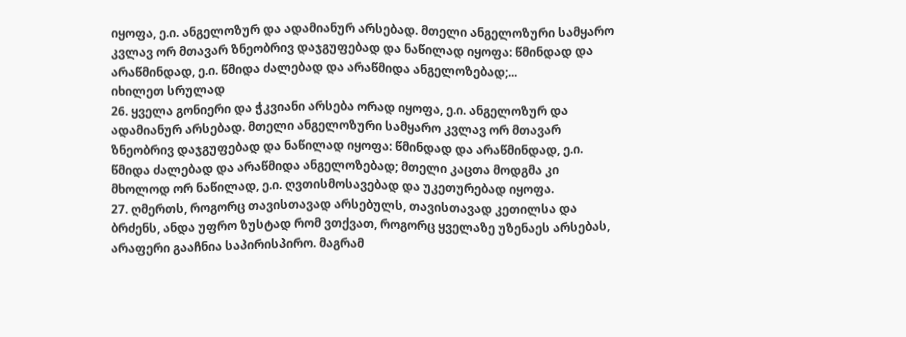იყოფა, ე.ი. ანგელოზურ და ადამიანურ არსებად. მთელი ანგელოზური სამყარო კვლავ ორ მთავარ ზნეობრივ დაჯგუფებად და ნაწილად იყოფა: წმინდად და არაწმინდად, ე.ი. წმიდა ძალებად და არაწმიდა ანგელოზებად;...
იხილეთ სრულად
26. ყველა გონიერი და ჭკვიანი არსება ორად იყოფა, ე.ი. ანგელოზურ და ადამიანურ არსებად. მთელი ანგელოზური სამყარო კვლავ ორ მთავარ ზნეობრივ დაჯგუფებად და ნაწილად იყოფა: წმინდად და არაწმინდად, ე.ი. წმიდა ძალებად და არაწმიდა ანგელოზებად; მთელი კაცთა მოდგმა კი მხოლოდ ორ ნაწილად, ე.ი. ღვთისმოსავებად და უკეთურებად იყოფა.
27. ღმერთს, როგორც თავისთავად არსებულს, თავისთავად კეთილსა და ბრძენს, ანდა უფრო ზუსტად რომ ვთქვათ, როგორც ყველაზე უზენაეს არსებას, არაფერი გააჩნია საპირისპირო. მაგრამ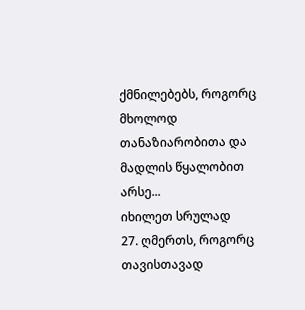ქმნილებებს, როგორც მხოლოდ თანაზიარობითა და მადლის წყალობით არსე...
იხილეთ სრულად
27. ღმერთს, როგორც თავისთავად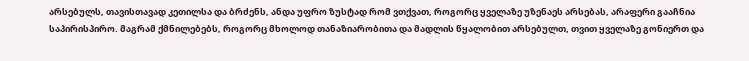არსებულს, თავისთავად კეთილსა და ბრძენს, ანდა უფრო ზუსტად რომ ვთქვათ, როგორც ყველაზე უზენაეს არსებას, არაფერი გააჩნია საპირისპირო. მაგრამ ქმნილებებს, როგორც მხოლოდ თანაზიარობითა და მადლის წყალობით არსებულთ, თვით ყველაზე გონიერთ და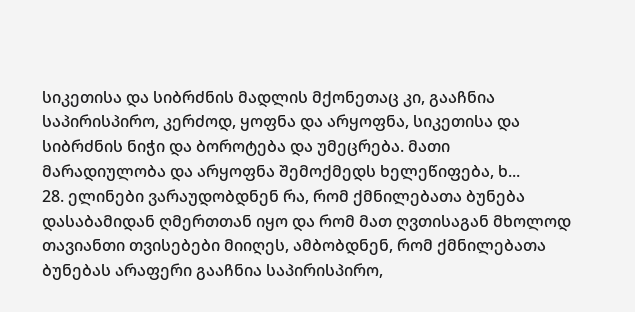სიკეთისა და სიბრძნის მადლის მქონეთაც კი, გააჩნია საპირისპირო, კერძოდ, ყოფნა და არყოფნა, სიკეთისა და სიბრძნის ნიჭი და ბოროტება და უმეცრება. მათი მარადიულობა და არყოფნა შემოქმედს ხელეწიფება, ხ...
28. ელინები ვარაუდობდნენ რა, რომ ქმნილებათა ბუნება დასაბამიდან ღმერთთან იყო და რომ მათ ღვთისაგან მხოლოდ თავიანთი თვისებები მიიღეს, ამბობდნენ, რომ ქმნილებათა ბუნებას არაფერი გააჩნია საპირისპირო,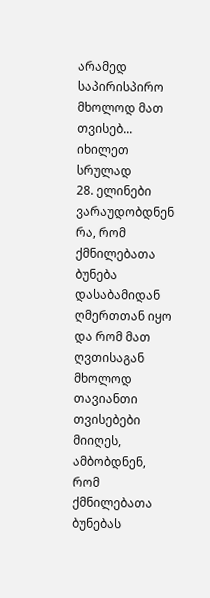არამედ საპირისპირო მხოლოდ მათ თვისებ...
იხილეთ სრულად
28. ელინები ვარაუდობდნენ რა, რომ ქმნილებათა ბუნება დასაბამიდან ღმერთთან იყო და რომ მათ ღვთისაგან მხოლოდ თავიანთი თვისებები მიიღეს, ამბობდნენ, რომ ქმნილებათა ბუნებას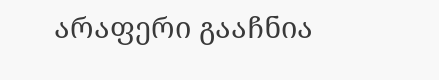არაფერი გააჩნია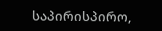საპირისპირო,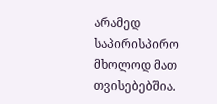არამედ საპირისპირო მხოლოდ მათ თვისებებშია.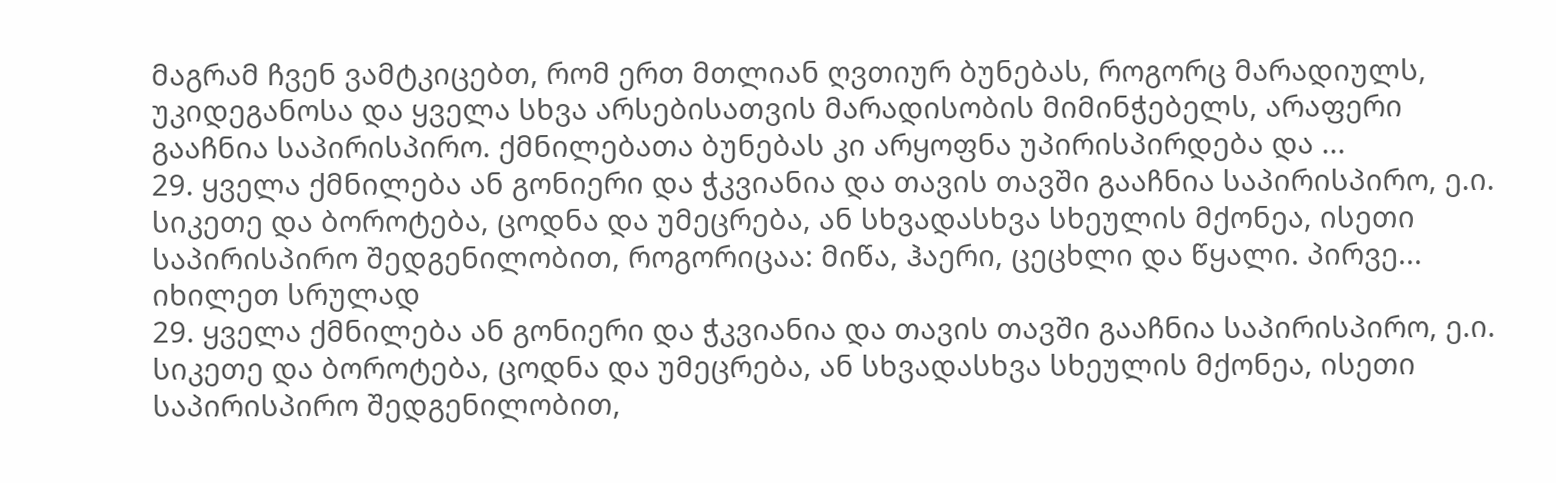მაგრამ ჩვენ ვამტკიცებთ, რომ ერთ მთლიან ღვთიურ ბუნებას, როგორც მარადიულს, უკიდეგანოსა და ყველა სხვა არსებისათვის მარადისობის მიმინჭებელს, არაფერი გააჩნია საპირისპირო. ქმნილებათა ბუნებას კი არყოფნა უპირისპირდება და ...
29. ყველა ქმნილება ან გონიერი და ჭკვიანია და თავის თავში გააჩნია საპირისპირო, ე.ი. სიკეთე და ბოროტება, ცოდნა და უმეცრება, ან სხვადასხვა სხეულის მქონეა, ისეთი საპირისპირო შედგენილობით, როგორიცაა: მიწა, ჰაერი, ცეცხლი და წყალი. პირვე...
იხილეთ სრულად
29. ყველა ქმნილება ან გონიერი და ჭკვიანია და თავის თავში გააჩნია საპირისპირო, ე.ი. სიკეთე და ბოროტება, ცოდნა და უმეცრება, ან სხვადასხვა სხეულის მქონეა, ისეთი საპირისპირო შედგენილობით,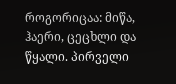როგორიცაა: მიწა, ჰაერი, ცეცხლი და წყალი. პირველი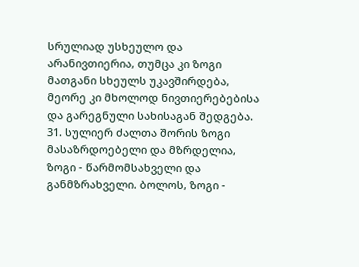სრულიად უსხეულო და არანივთიერია, თუმცა კი ზოგი მათგანი სხეულს უკავშირდება, მეორე კი მხოლოდ ნივთიერებებისა და გარეგნული სახისაგან შედგება.
31. სულიერ ძალთა შორის ზოგი მასაზრდოებელი და მზრდელია, ზოგი - წარმომსახველი და განმზრახველი. ბოლოს, ზოგი -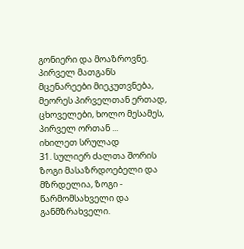გონიერი და მოაზროვნე. პირველ მათგანს მცენარეები მიეკუთვნება, მეორეს პირველთან ერთად, ცხოველები, ხოლო მესამეს, პირველ ორთან ...
იხილეთ სრულად
31. სულიერ ძალთა შორის ზოგი მასაზრდოებელი და მზრდელია, ზოგი - წარმომსახველი და განმზრახველი.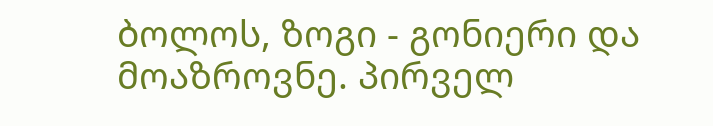ბოლოს, ზოგი - გონიერი და მოაზროვნე. პირველ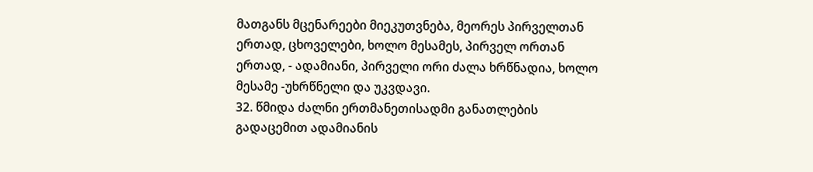მათგანს მცენარეები მიეკუთვნება, მეორეს პირველთან ერთად, ცხოველები, ხოლო მესამეს, პირველ ორთან ერთად, - ადამიანი, პირველი ორი ძალა ხრწნადია, ხოლო მესამე -უხრწნელი და უკვდავი.
32. წმიდა ძალნი ერთმანეთისადმი განათლების გადაცემით ადამიანის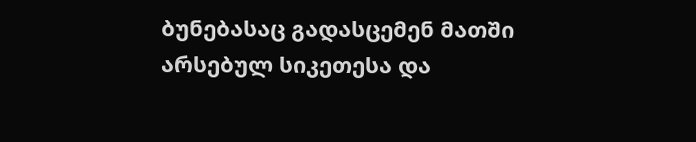ბუნებასაც გადასცემენ მათში არსებულ სიკეთესა და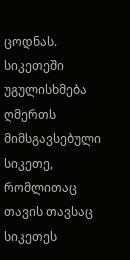ცოდნას. სიკეთეში უგულისხმება ღმერთს მიმსგავსებული სიკეთე, რომლითაც თავის თავსაც სიკეთეს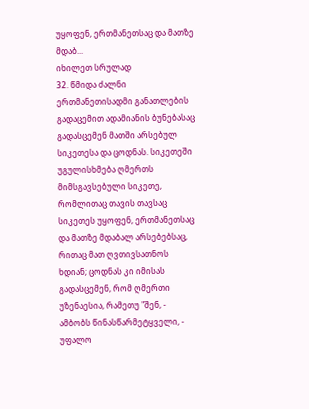უყოფენ, ერთმანეთსაც და მათზე მდაბ...
იხილეთ სრულად
32. წმიდა ძალნი ერთმანეთისადმი განათლების გადაცემით ადამიანის ბუნებასაც გადასცემენ მათში არსებულ სიკეთესა და ცოდნას. სიკეთეში უგულისხმება ღმერთს მიმსგავსებული სიკეთე, რომლითაც თავის თავსაც სიკეთეს უყოფენ, ერთმანეთსაც და მათზე მდაბალ არსებებსაც, რითაც მათ ღვთივსათნოს ხდიან; ცოდნას კი იმისას გადასცემენ, რომ ღმერთი უზენაესია, რამეთუ "შენ, - ამბობს წინასწარმეტყველი, - უფალო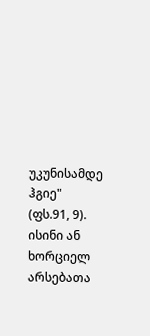უკუნისამდე ჰგიე" (ფს.91, 9). ისინი ან ხორციელ არსებათა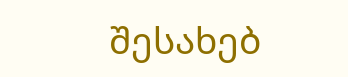შესახებ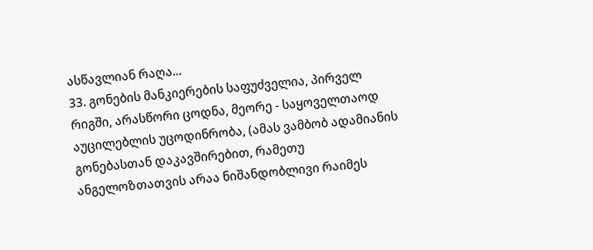ასწავლიან რაღა...
33. გონების მანკიერების საფუძველია, პირველ რიგში, არასწორი ცოდნა, მეორე - საყოველთაოდ აუცილებლის უცოდინრობა, (ამას ვამბობ ადამიანის გონებასთან დაკავშირებით, რამეთუ ანგელოზთათვის არაა ნიშანდობლივი რაიმეს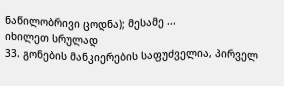ნაწილობრივი ცოდნა); მესამე ...
იხილეთ სრულად
33. გონების მანკიერების საფუძველია, პირველ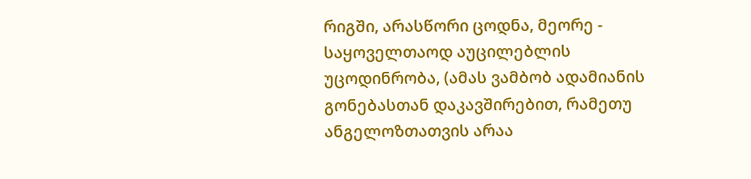რიგში, არასწორი ცოდნა, მეორე - საყოველთაოდ აუცილებლის უცოდინრობა, (ამას ვამბობ ადამიანის გონებასთან დაკავშირებით, რამეთუ ანგელოზთათვის არაა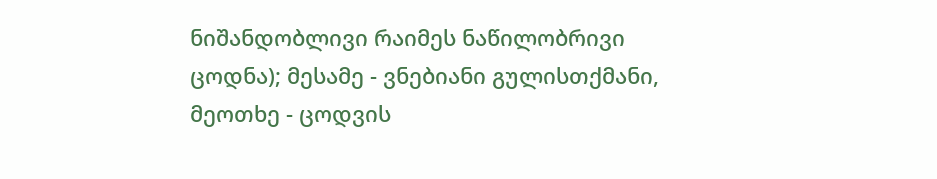ნიშანდობლივი რაიმეს ნაწილობრივი ცოდნა); მესამე - ვნებიანი გულისთქმანი, მეოთხე - ცოდვის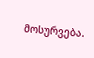მოსურვება.